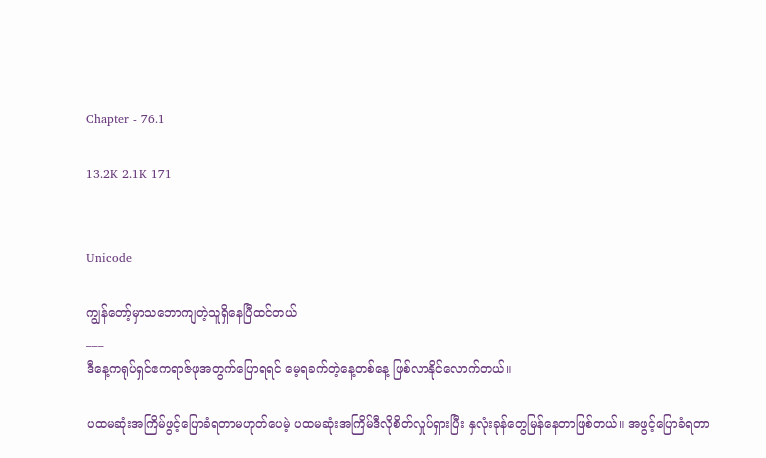Chapter - 76.1

13.2K 2.1K 171


Unicode

ကျွန်တော့်မှာသဘောကျတဲ့သူရှိနေပြီထင်တယ်
___
ဒီနေ့ကရုပ်ရှင်ဧကရာဇ်ဖုအတွက်ပြောရရင် မေ့ရခက်တဲ့နေ့တစ်နေ့ ဖြစ်လာနိုင်လောက်တယ်။

ပထမဆုံးအကြိမ်ဖွင့်ပြောခံရတာမဟုတ်ပေမဲ့ ပထမဆုံးအကြိမ်ဒီလိုစိတ်လှုပ်ရှားပြီး နှလုံးခုန်တွေမြန်နေတာဖြစ်တယ်။ အဖွင့်ပြောခံရတာ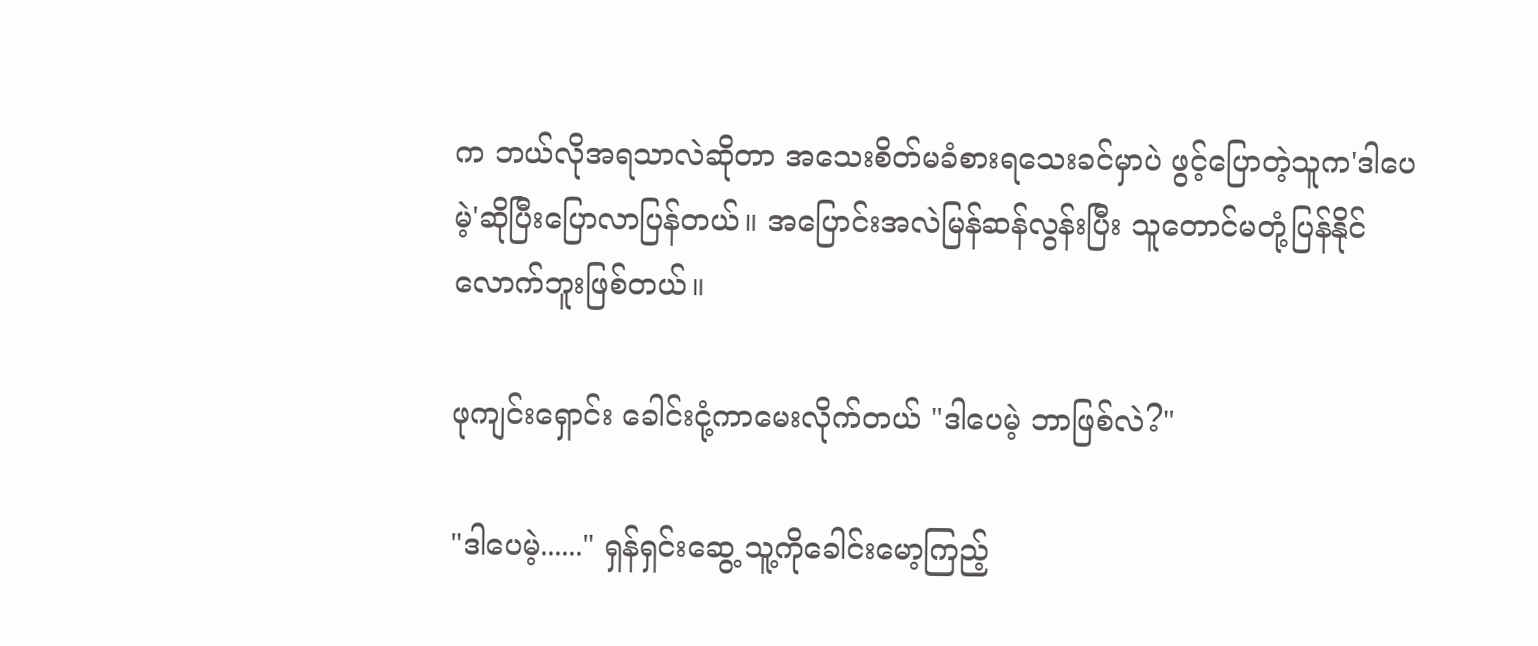က ဘယ်လိုအရသာလဲဆိုတာ အသေးစိတ်မခံစားရသေးခင်မှာပဲ ဖွင့်ပြောတဲ့သူက'ဒါပေမဲ့'ဆိုပြီးပြောလာပြန်တယ်။ အပြောင်းအလဲမြန်ဆန်လွန်းပြီး သူတောင်မတုံ့ပြန်နိုင်လောက်ဘူးဖြစ်တယ်။

ဖုကျင်းရှောင်း ခေါင်းငုံ့ကာမေးလိုက်တယ် "ဒါပေမဲ့ ဘာဖြစ်လဲ?"

"ဒါပေမဲ့......" ရှန်ရှင်းဆွေ့ သူ့ကိုခေါင်းမော့ကြည့်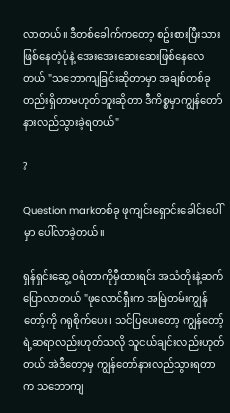လာတယ်။ ဒီတစ်ခေါက်ကတော့ စဥ်းစားပြီးသားဖြစ်နေတဲ့ပုံနဲ့ အေးအေးဆေးဆေးဖြစ်နေလေတယ် "သဘောကျခြင်းဆိုတာမှာ အချစ်တစ်ခုတည်းရှိတာမဟုတ်ဘူးဆိုတာ ဒီကိစ္စမှာကျွန်တော်နားလည်သွားခဲ့ရတယ်"

?

Question markတစ်ခု ဖုကျင်းရှောင်းခေါင်းပေါ်မှာ ပေါ်လာခဲ့တယ်။

ရှန်ရှင်းဆွေ့ ဝရံတာကိုမှီထားရင်း အသံတိုးနဲ့ဆက်ပြောလာတယ် "ဖုလောင်ရှီးက အမြဲတမ်းကျွန်တော့်ကို ဂရုစိုက်ပေး၊ သင်ပြပေးတော့ ကျွန်တော့်ရဲ့ဆရာလည်းဟုတ်သလို သူငယ်ချင်းလည်းဟုတ်တယ် အဲဒီတော့မှ ကျွန်တော်နားလည်သွားရတာက သဘောကျ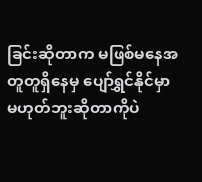ခြင်းဆိုတာက မဖြစ်မနေအတူတူရှိနေမှ ပျော်ရွှင်နိုင်မှာမဟုတ်ဘူးဆိုတာကိုပဲ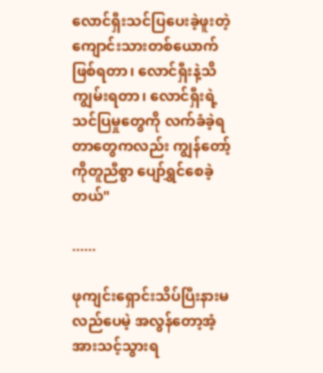လောင်ရှီးသင်ပြပေးခဲ့ဖူးတဲ့ ကျောင်းသားတစ်ယောက်ဖြစ်ရတာ၊ လောင်ရှီးနဲ့သိကျွမ်းရတာ၊ လောင်ရှီးရဲ့သင်ပြမှုတွေကို လက်ခံခဲ့ရတာတွေကလည်း ကျွန်တော့်ကိုတူညီစွာ ပျော်ရွှင်စေခဲ့တယ်"

......

ဖုကျင်းရှောင်းသိပ်ပြီးနားမလည်ပေမဲ့ အလွန်တော့အံ့အားသင့်သွားရ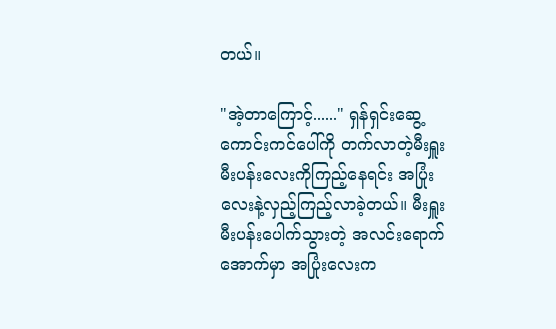တယ်။

"အဲ့တာကြောင့်......" ရှန်ရှင်းဆွေ့ ကောင်းကင်ပေါ်ကို တက်လာတဲ့မီးရှူးမီးပန်းလေးကိုကြည့်နေရင်း အပြုံးလေးနဲ့လှည့်ကြည့်လာခဲ့တယ်။ မီးရှူးမီးပန်းပေါက်သွားတဲ့ အလင်းရောက်အောက်မှာ အပြုံးလေးက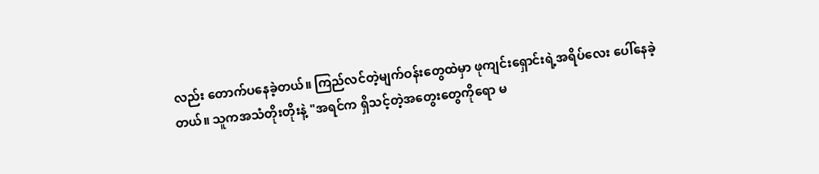လည်း တောက်ပနေခဲ့တယ်။ ကြည်လင်တဲ့မျက်ဝန်းတွေထဲမှာ ဖုကျင်းရှောင်းရဲ့အရိပ်လေး ပေါ်နေခဲ့တယ်။ သူကအသံတိုးတိုးနဲ့ "အရင်က ရှိသင့်တဲ့အတွေးတွေကိုရော မ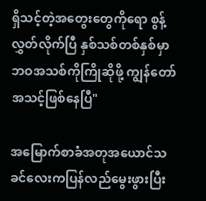ရှိသင့်တဲ့အတွေးတွေကိုရော စွန့်လွှတ်လိုက်ပြီ နှစ်သစ်တစ်နှစ်မှာ ဘဝအသစ်ကိုကြိုဆိုဖို့ ကျွန်တော်အသင့်ဖြစ်နေပြီ"

အမြောက်စာခံအတုအယောင်သခင်လေးကပြန်လည်မွေးဖွားပြီး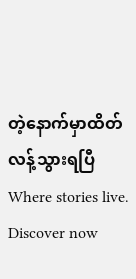တဲ့နောက်မှာထိတ်လန့်သွားရပြီWhere stories live. Discover now